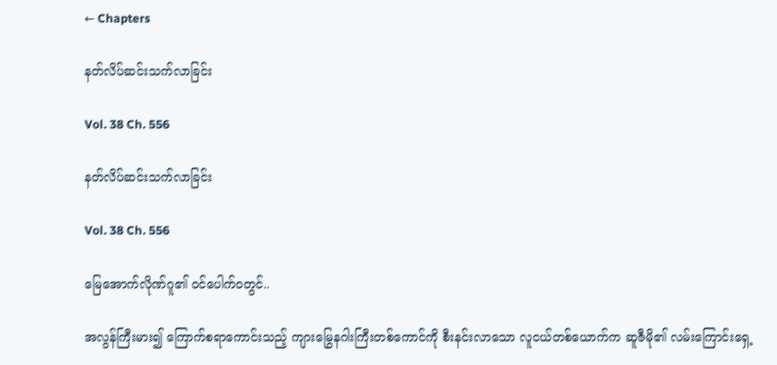← Chapters

နတ်လိပ်ဆင်းသက်လာခြင်း

Vol. 38 Ch. 556

နတ်လိပ်ဆင်းသက်လာခြင်း

Vol. 38 Ch. 556

မြေအောက်လိုဏ်ဂူ၏ ဝင်ပေါက်ဝတွင်..

အလွန်ကြီးမား၍ ကြောက်စရာကောင်းသည့် ကျားမြွေနဂါးကြီးတစ်ကောင်ကို စီးနင်းလာသော လူငယ်တစ်ယောက်က ဆူဇီမို၏ လမ်းကြောင်းရှေ့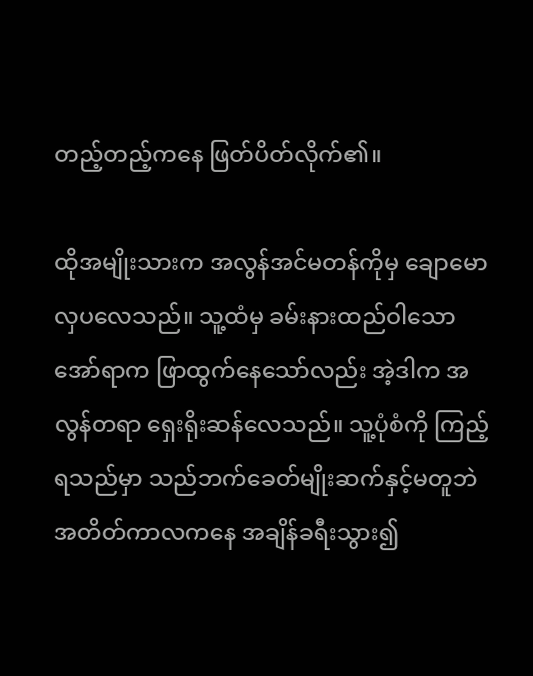တည့်တည့်ကနေ ဖြတ်ပိတ်လိုက်၏။

ထိုအမျိုးသားက အလွန်အင်မတန်ကိုမှ ချောမောလှပလေသည်။ သူ့ထံမှ ခမ်းနားထည်ဝါသော အော်ရာက ဖြာထွက်နေသော်လည်း အဲ့ဒါက အလွန်တရာ ရှေးရိုးဆန်လေသည်။ သူ့ပုံစံကို ကြည့်ရသည်မှာ သည်ဘက်ခေတ်မျိုးဆက်နှင့်မတူဘဲ အတိတ်ကာလကနေ အချိန်ခရီးသွား၍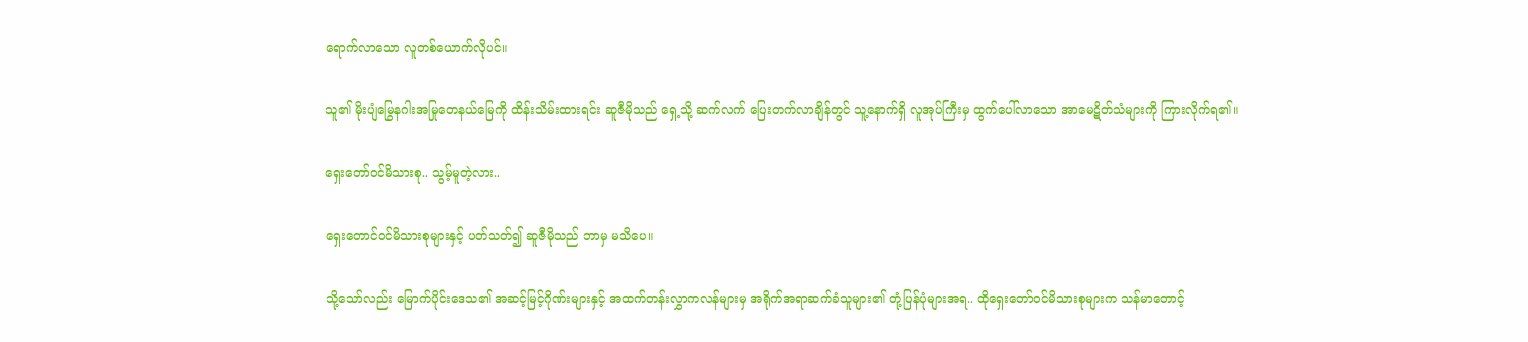ရောက်လာသော လူတစ်ယောက်လိုပင်။

သူ၏ မိုးပျံမြွေနဂါးအမြုတေနယ်မြေကို ထိန်းသိမ်းထားရင်း ဆူဇီမိုသည် ရှေ့သို့ ဆက်လက် ပြေးတက်လာချိန်တွင် သူ့နောက်ရှိ လူအုပ်ကြီးမှ ထွက်ပေါ်လာသော အာမေဋိတ်သံများကို ကြားလိုက်ရ၏။

ရှေးတော်ဝင်မိသားစု.. သွမ့်မူတဲ့လား..

ရှေးတောင်ဝင်မိသားစုများနှင့် ပတ်သတ်၍ ဆူဇီမိုသည် ဘာမှ မသိပေ။

သို့သော်လည်း မြောက်ပိုင်းဒေသ၏ အဆင့်မြင့်ဂိုဏ်းများနှင့် အထက်တန်းလွှာကလန်များမှ အရိုက်အရာဆက်ခံသူများ၏ တုံ့ပြန်ပုံများအရ.. ထိုရှေးတော်ဝင်မိသားစုများက သန်မာတောင့်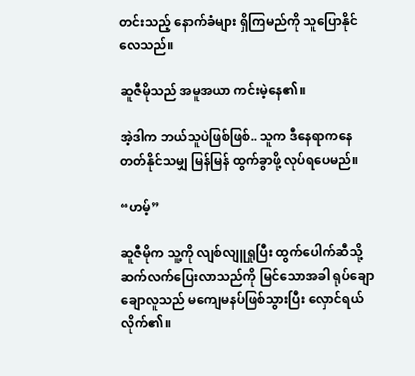တင်းသည့် နောက်ခံများ ရှိကြမည်ကို သူပြောနိုင်လေသည်။

ဆူဇီမိုသည် အမူအယာ ကင်းမဲ့နေ၏။

အဲ့ဒါက ဘယ်သူပဲဖြစ်ဖြစ်.. သူက ဒီနေရာကနေ တတ်နိုင်သမျှ မြန်မြန် ထွက်ခွာဖို့ လုပ်ရပေမည်။

“ဟမ့်”

ဆူဇီမိုက သူ့ကို လျစ်လျူရှုပြီး ထွက်ပေါက်ဆီသို့ ဆက်လက်ပြေးလာသည်ကို မြင်သောအခါ ရုပ်ချောချောလူသည် မကျေမနပ်ဖြစ်သွားပြီး လှောင်ရယ်လိုက်၏။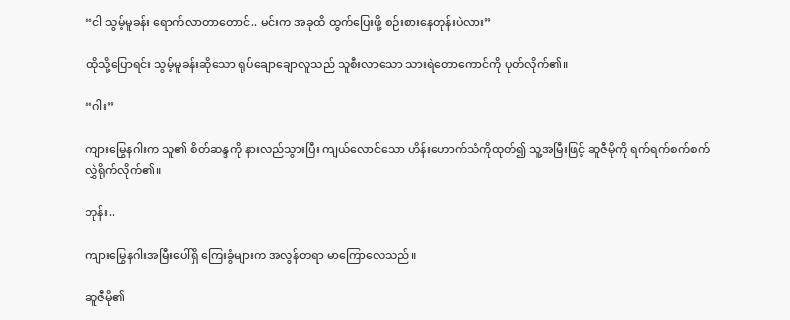“ငါ သွမ့်မူခန်း ရောက်လာတာတောင်.. မင်းက အခုထိ ထွက်ပြေးဖို့ စဉ်းစားနေတုန်းပဲလား”

ထိုသို့ပြောရင်း သွမ့်မူခန်းဆိုသော ရုပ်ချောချောလူသည် သူစီးလာသော သားရဲတောကောင်ကို ပုတ်လိုက်၏။

“ဂါး”

ကျားမြွေနဂါးက သူ၏ စိတ်ဆန္ဒကို နားလည်သွားပြီး ကျယ်လောင်သော ဟိန်းဟောက်သံကိုထုတ်၍ သူ့အမြီးဖြင့် ဆူဇီမိုကို ရက်ရက်စက်စက် လွှဲရိုက်လိုက်၏။

ဘုန်း..

ကျားမြွေနဂါးအမြီးပေါ်ရှိ ကြေးခွံများက အလွန်တရာ မာကြောလေသည်။

ဆူဇီမို၏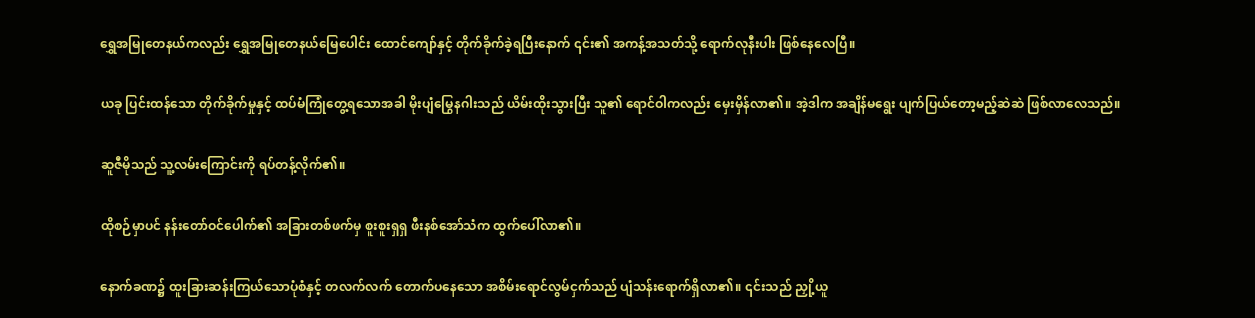ရွှေအမြုတေနယ်ကလည်း ရွှေအမြုတေနယ်မြေပေါင်း ထောင်ကျော်နှင့် တိုက်ခိုက်ခဲ့ရပြီးနောက် ၎င်း၏ အကန့်အသတ်သို့ ရောက်လုနီးပါး ဖြစ်နေလေပြီ။

ယခု ပြင်းထန်သော တိုက်ခိုက်မှုနှင့် ထပ်မံကြုံတွေ့ရသောအခါ မိုးပျံမြွေနဂါးသည် ယိမ်းထိုးသွားပြီး သူ၏ ရောင်ဝါကလည်း မှေးမှိန်လာ၏။ အဲ့ဒါက အချိန်မရွေး ပျက်ပြယ်တော့မည့်ဆဲဆဲ ဖြစ်လာလေသည်။

ဆူဇီမိုသည် သူ့လမ်းကြောင်းကို ရပ်တန့်လိုက်၏။

ထိုစဉ်မှာပင် နန်းတော်ဝင်ပေါက်၏ အခြားတစ်ဖက်မှ စူးစူးရှရှ ဖီးနစ်အော်သံက ထွက်ပေါ်လာ၏။

နောက်ခဏ၌ ထူးခြားဆန်းကြယ်သောပုံစံနှင့် တလက်လက် တောက်ပနေသော အစိမ်းရောင်လွမ်ငှက်သည် ပျံသန်းရောက်ရှိလာ၏။ ၎င်းသည် ညှို့ယူ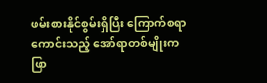ဖမ်းစားနိုင်စွမ်းရှိပြီး ကြောက်စရာကောင်းသည့် အော်ရာတစ်မျိုးက ဖြာ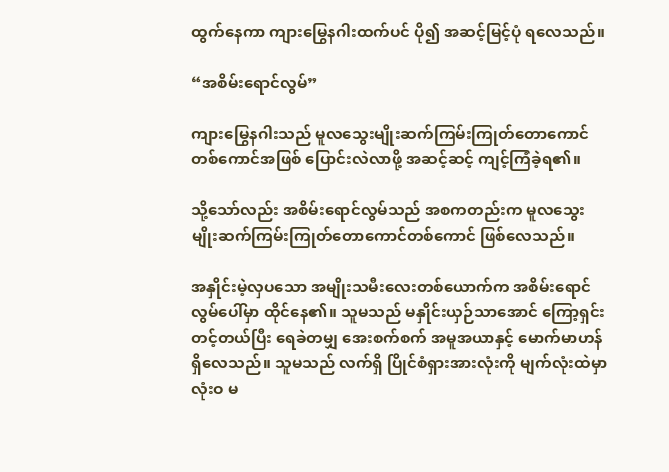ထွက်နေကာ ကျားမြွေနဂါးထက်ပင် ပို၍ အဆင့်မြင့်ပုံ ရလေသည်။

“အစိမ်းရောင်လွမ်”

ကျားမြွေနဂါးသည် မူလသွေးမျိုးဆက်ကြမ်းကြုတ်တောကောင်တစ်ကောင်အဖြစ် ပြောင်းလဲလာဖို့ အဆင့်ဆင့် ကျင့်ကြံခဲ့ရ၏။

သို့သော်လည်း အစိမ်းရောင်လွမ်သည် အစကတည်းက မူလသွေးမျိုးဆက်ကြမ်းကြုတ်တောကောင်တစ်ကောင် ဖြစ်လေသည်။

အနှိုင်းမဲ့လှပသော အမျိုးသမီးလေးတစ်ယောက်က အစိမ်းရောင်လွမ်ပေါ်မှာ ထိုင်နေ၏။ သူမသည် မနှိုင်းယှဉ်သာအောင် ကြော့ရှင်းတင့်တယ်ပြီး ရေခဲတမျှ အေးစက်စက် အမူအယာနှင့် မောက်မာဟန် ရှိလေသည်။ သူမသည် လက်ရှိ ပြိုင်စံရှားအားလုံးကို မျက်လုံးထဲမှာ လုံးဝ မ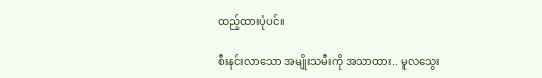ထည့်ထားပုံပင်။

စီးနင်းလာသော အမျိုးသမီးကို အသာထား.. မူလသွေး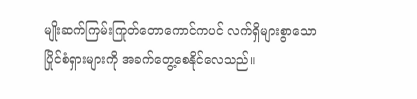မျိုးဆက်ကြမ်းကြုတ်တောကောင်ကပင် လက်ရှိများစွာသော ပြိုင်စံရှားများကို အခက်တွေ့စေနိုင်လေသည်။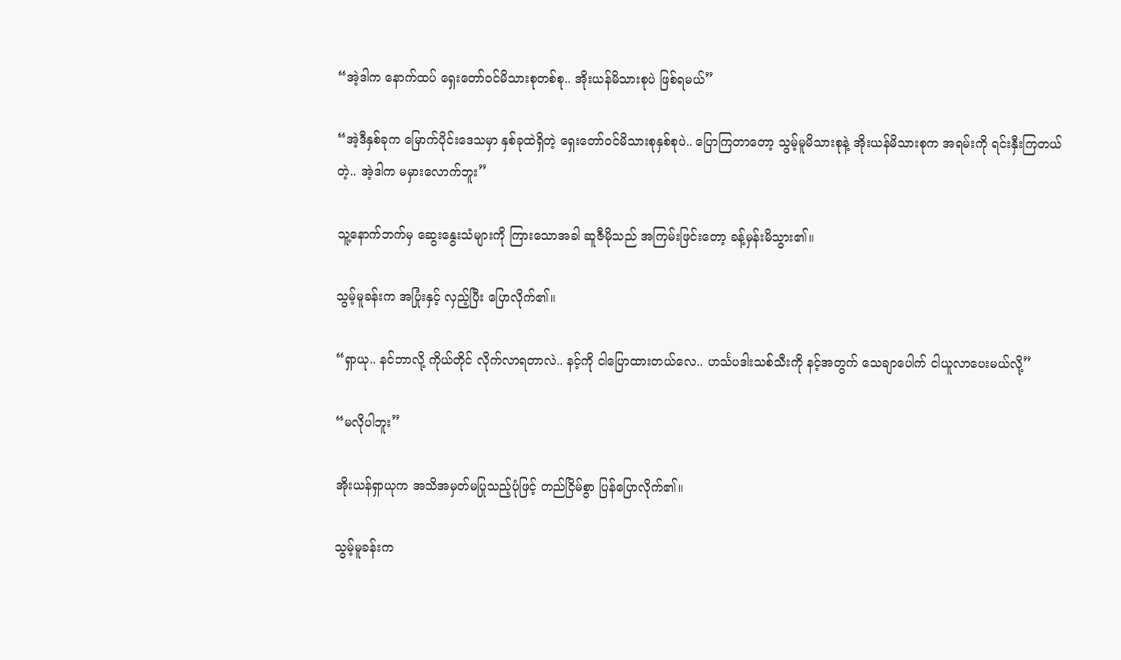“အဲ့ဒါက နောက်ထပ် ရှေးတော်ဝင်မိသားစုတစ်စု.. အိုးယန်မိသားစုပဲ ဖြစ်ရမယ်”

“အဲ့ဒီနှစ်ခုက မြောက်ပိုင်းဒေသမှာ နှစ်ခုထဲရှိတဲ့ ရှေးတော်ဝင်မိသားစုနှစ်စုပဲ.. ပြောကြတာတော့ သွမ့်မူမိသားစုနဲ့ အိုးယန်မိသားစုက အရမ်းကို ရင်းနှီးကြတယ်တဲ့.. အဲ့ဒါက မမှားလောက်ဘူး”

သူ့နောက်ဘက်မှ ဆွေးနွေးသံများကို ကြားသောအခါ ဆူဇီမိုသည် အကြမ်းဖြင်းတော့ ခန့်မှန်းမိသွား၏။

သွမ့်မူခန်းက အပြုံးနှင့် လှည့်ပြီး ပြောလိုက်၏။

“ရှာယု.. နင်ဘာလို့ ကိုယ်တိုင် လိုက်လာရတာလဲ.. နင့်ကို ငါပြောထားတယ်လေ.. ဟင်္သပဒါးသစ်သီးကို နင့်အတွက် သေချာပေါက် ငါယူလာပေးမယ်လို့”

“မလိုပါဘူး”

အိုးယန်ရှာယုက အသိအမှတ်မပြုသည့်ပုံဖြင့် တည်ငြိမ်စွာ ပြန်ပြောလိုက်၏။

သွမ့်မူခန်းက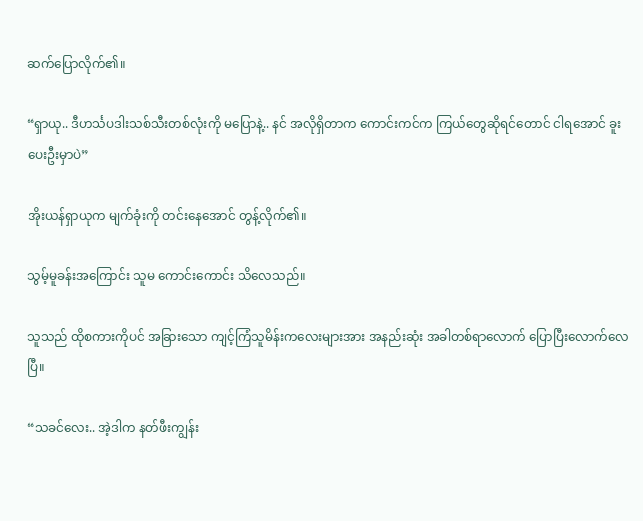ဆက်ပြောလိုက်၏။

“ရှာယု.. ဒီဟင်္သပဒါးသစ်သီးတစ်လုံးကို မပြောနဲ့.. နင် အလိုရှိတာက ကောင်းကင်က ကြယ်တွေဆိုရင်တောင် ငါရအောင် ခူးပေးဦးမှာပဲ”

အိုးယန်ရှာယုက မျက်ခုံးကို တင်းနေအောင် တွန့်လိုက်၏။

သွမ့်မူခန်းအကြောင်း သူမ ကောင်းကောင်း သိလေသည်။

သူသည် ထိုစကားကိုပင် အခြားသော ကျင့်ကြံသူမိန်းကလေးများအား အနည်းဆုံး အခါတစ်ရာလောက် ပြောပြီးလောက်လေပြီ။

“သခင်လေး.. အဲ့ဒါက နတ်ဖီးကျွန်း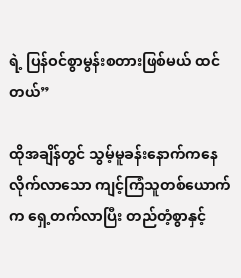ရဲ့ ပြန်ဝင်စွာမွန်းစတားဖြစ်မယ် ထင်တယ်”

ထိုအချိန်တွင် သွမ့်မူခန်းနောက်ကနေ လိုက်လာသော ကျင့်ကြံသူတစ်ယောက်က ရှေ့တက်လာပြီး တည်တံ့စွာနှင့်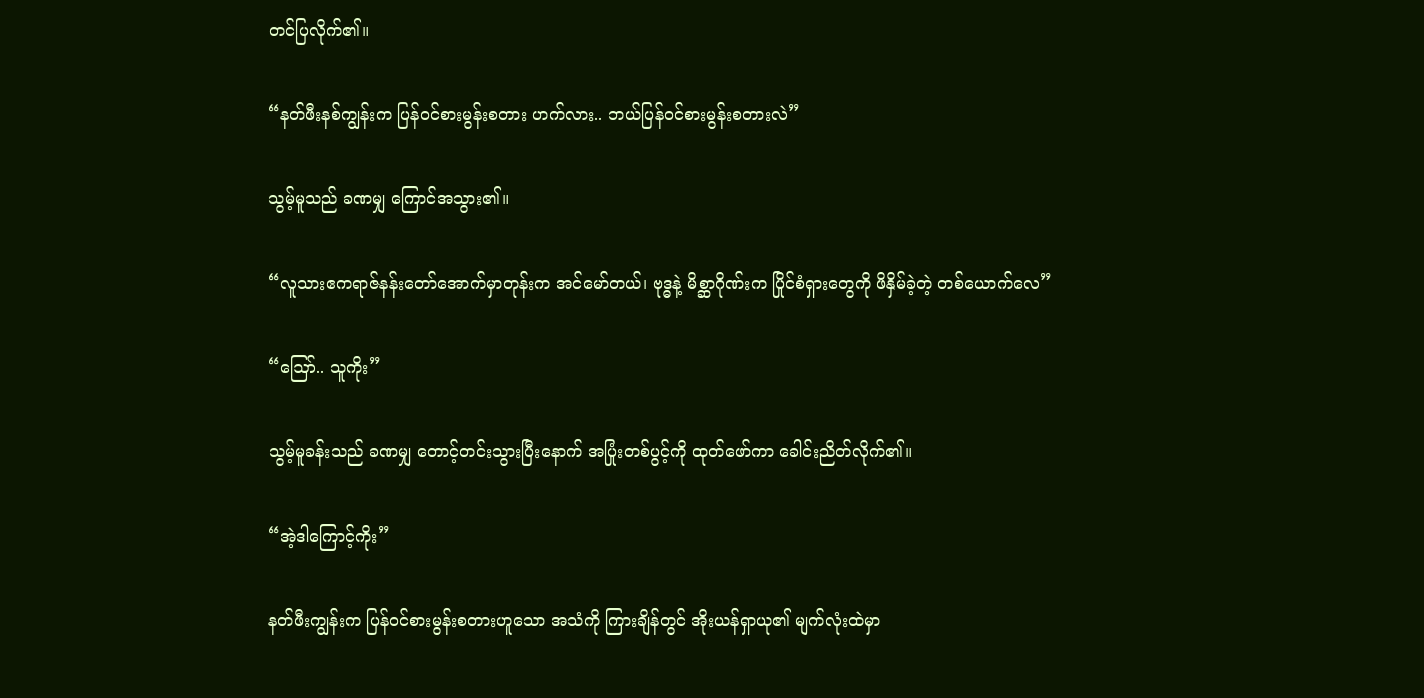တင်ပြလိုက်၏။

“နတ်ဖီးနစ်ကျွန်းက ပြန်ဝင်စားမွန်းစတား ဟက်လား.. ဘယ်ပြန်ဝင်စားမွန်းစတားလဲ”

သွမ့်မူသည် ခဏမျှ ကြောင်အသွား၏။

“လူသားဧကရာဇ်နန်းတော်အောက်မှာတုန်းက အင်မော်တယ်၊ ဗုဒ္ဓနဲ့ မိစ္ဆာဂိုဏ်းက ပြိုင်စံရှားတွေကို ဖိနှိမ်ခဲ့တဲ့ တစ်ယောက်လေ”

“ဪ.. သူကိုး”

သွမ့်မူခန်းသည် ခဏမျှ တောင့်တင်းသွားပြီးနောက် အပြုံးတစ်ပွင့်ကို ထုတ်ဖော်ကာ ခေါင်းညိတ်လိုက်၏။

“အဲ့ဒါကြောင့်ကိုး”

နတ်ဖီးကျွန်းက ပြန်ဝင်စားမွန်းစတားဟူသော အသံကို ကြားချိန်တွင် အိုးယန်ရှာယု၏ မျက်လုံးထဲမှာ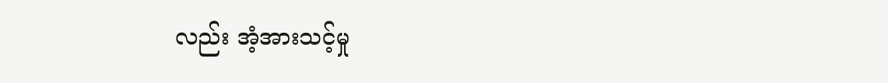လည်း အံ့အားသင့်မှု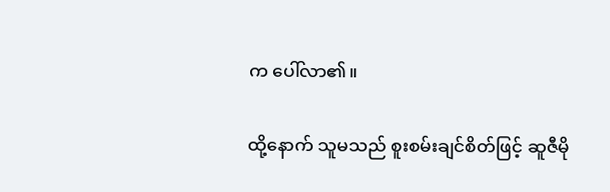က ပေါ်လာ၏။

ထို့နောက် သူမသည် စူးစမ်းချင်စိတ်ဖြင့် ဆူဇီမို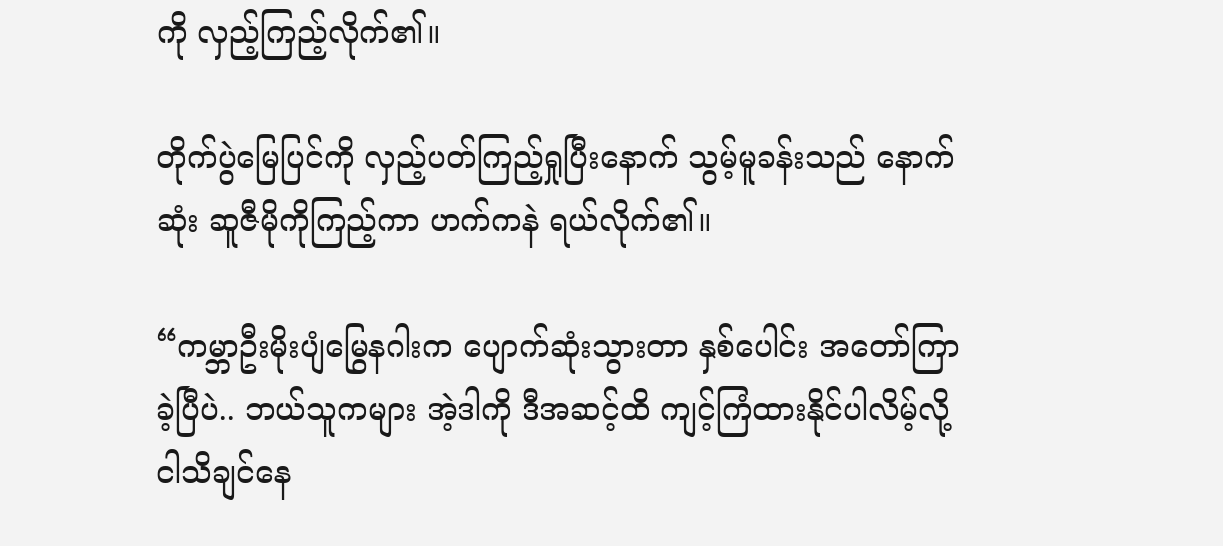ကို လှည့်ကြည့်လိုက်၏။

တိုက်ပွဲမြေပြင်ကို လှည့်ပတ်ကြည့်ရှုပြီးနောက် သွမ့်မူခန်းသည် နောက်ဆုံး ဆူဇီမိုကိုကြည့်ကာ ဟက်ကနဲ ရယ်လိုက်၏။

“ကမ္ဘာဦးမိုးပျံမြွေနဂါးက ပျောက်ဆုံးသွားတာ နှစ်ပေါင်း အတော်ကြာခဲ့ပြီပဲ.. ဘယ်သူကများ အဲ့ဒါကို ဒီအဆင့်ထိ ကျင့်ကြံထားနိုင်ပါလိမ့်လို့ ငါသိချင်နေ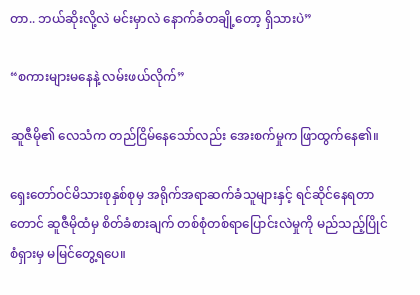တာ.. ဘယ်ဆိုးလို့လဲ မင်းမှာလဲ နောက်ခံတချို့တော့ ရှိသားပဲ”

“စကားများမနေနဲ့ လမ်းဖယ်လိုက်”

ဆူဇီမို၏ လေသံက တည်ငြိမ်နေသော်လည်း အေးစက်မှုက ဖြာထွက်နေ၏။

ရှေးတော်ဝင်မိသားစုနှစ်စုမှ အရိုက်အရာဆက်ခံသူများနှင့် ရင်ဆိုင်နေရတာတောင် ဆူဇီမိုထံမှ စိတ်ခံစားချက် တစ်စုံတစ်ရာပြောင်းလဲမှုကို မည်သည့်ပြိုင်စံရှားမှ မမြင်တွေ့ရပေ။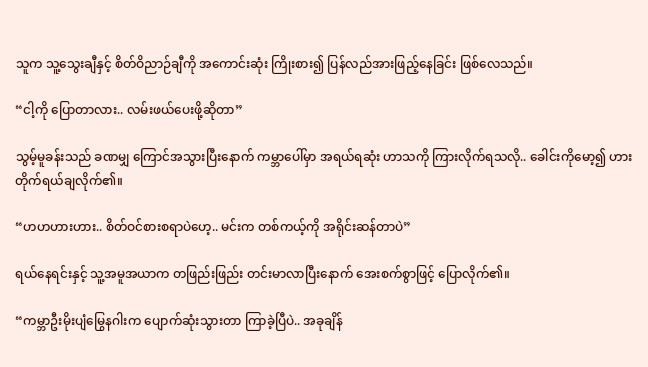သူက သူ့သွေးချီနှင့် စိတ်ဝိညာဉ်ချီကို အကောင်းဆုံး ကြိုးစား၍ ပြန်လည်အားဖြည့်နေခြင်း ဖြစ်လေသည်။

“ငါ့ကို ပြောတာလား.. လမ်းဖယ်ပေးဖို့ဆိုတာ”

သွမ့်မူခန်းသည် ခဏမျှ ကြောင်အသွားပြီးနောက် ကမ္ဘာပေါ်မှာ အရယ်ရဆုံး ဟာသကို ကြားလိုက်ရသလို.. ခေါင်းကိုမော့၍ ဟားတိုက်ရယ်ချလိုက်၏။

“ဟဟဟားဟား.. စိတ်ဝင်စားစရာပဲဟေ့.. မင်းက တစ်ကယ့်ကို အရိုင်းဆန်တာပဲ”

ရယ်နေရင်းနှင့် သူ့အမူအယာက တဖြည်းဖြည်း တင်းမာလာပြီးနောက် အေးစက်စွာဖြင့် ပြောလိုက်၏။

“ကမ္ဘာဦးမိုးပျံမြွေနဂါးက ပျောက်ဆုံးသွားတာ ကြာခဲ့ပြီပဲ.. အခုချိန်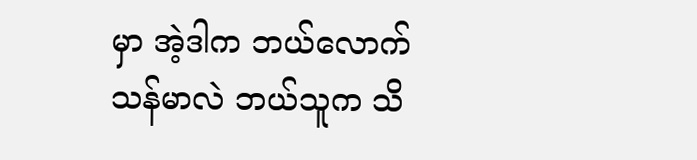မှာ အဲ့ဒါက ဘယ်လောက်သန်မာလဲ ဘယ်သူက သိ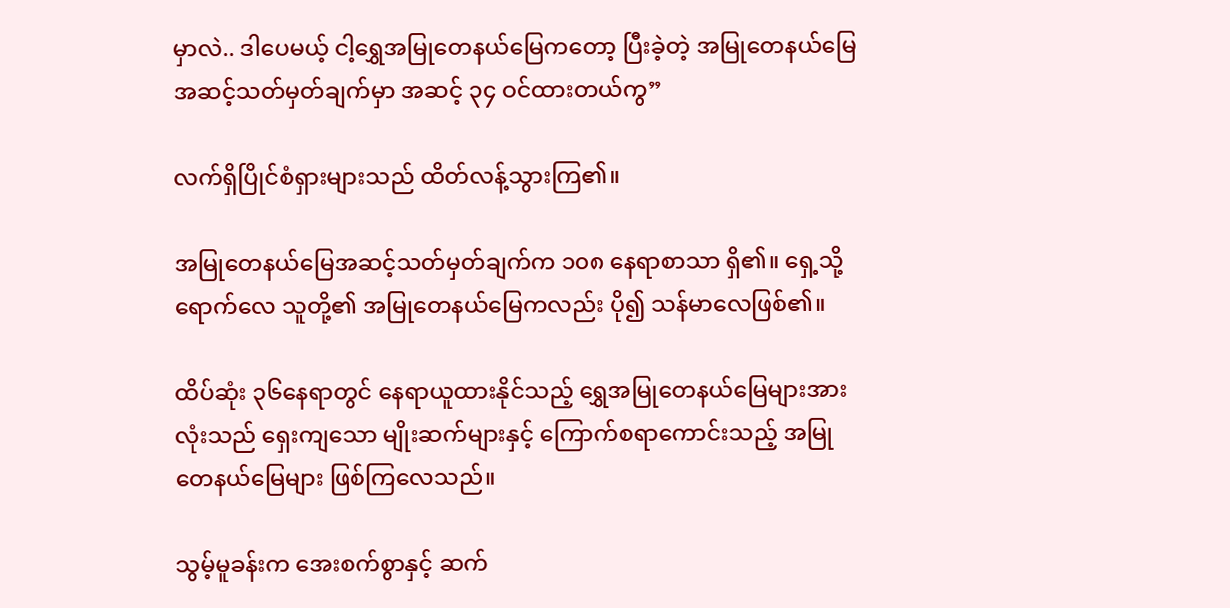မှာလဲ.. ဒါပေမယ့် ငါ့ရွှေအမြုတေနယ်မြေကတော့ ပြီးခဲ့တဲ့ အမြုတေနယ်မြေအဆင့်သတ်မှတ်ချက်မှာ အဆင့် ၃၄ ဝင်ထားတယ်ကွ”

လက်ရှိပြိုင်စံရှားများသည် ထိတ်လန့်သွားကြ၏။

အမြုတေနယ်မြေအဆင့်သတ်မှတ်ချက်က ၁၀၈ နေရာစာသာ ရှိ၏။ ရှေ့သို့ရောက်လေ သူတို့၏ အမြုတေနယ်မြေကလည်း ပို၍ သန်မာလေဖြစ်၏။

ထိပ်ဆုံး ၃၆နေရာတွင် နေရာယူထားနိုင်သည့် ရွှေအမြုတေနယ်မြေများအားလုံးသည် ရှေးကျသော မျိုးဆက်များနှင့် ကြောက်စရာကောင်းသည့် အမြုတေနယ်မြေများ ဖြစ်ကြလေသည်။

သွမ့်မူခန်းက အေးစက်စွာနှင့် ဆက်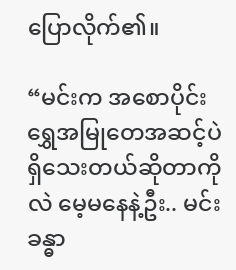ပြောလိုက်၏။

“မင်းက အစောပိုင်း ရွှေအမြုတေအဆင့်ပဲ ရှိသေးတယ်ဆိုတာကိုလဲ မေ့မနေနဲ့ဦး.. မင်းခန္ဓာ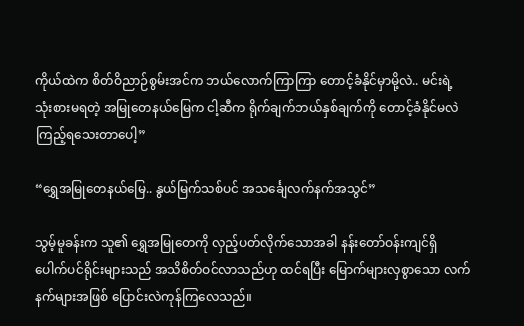ကိုယ်ထဲက စိတ်ဝိညာဉ်စွမ်းအင်က ဘယ်လောက်ကြာကြာ တောင့်ခံနိုင်မှာမို့လဲ.. မင်းရဲ့ သုံးစားမရတဲ့ အမြုတေနယ်မြေက ငါ့ဆီက ရိုက်ချက်ဘယ်နှစ်ချက်ကို တောင့်ခံနိုင်မလဲ ကြည့်ရသေးတာပေါ့”

“ရွှေအမြုတေနယ်မြေ.. နွယ်မြက်သစ်ပင် အသင်္ချေလက်နက်အသွင်”

သွမ့်မူခန်းက သူ၏ ရွှေအမြုတေကို လှည့်ပတ်လိုက်သောအခါ နန်းတော်ဝန်းကျင်ရှိ ပေါက်ပင်ရိုင်းများသည် အသိစိတ်ဝင်လာသည်ဟု ထင်ရပြီး မြောက်များလှစွာသော လက်နက်များအဖြစ် ပြောင်းလဲကုန်ကြလေသည်။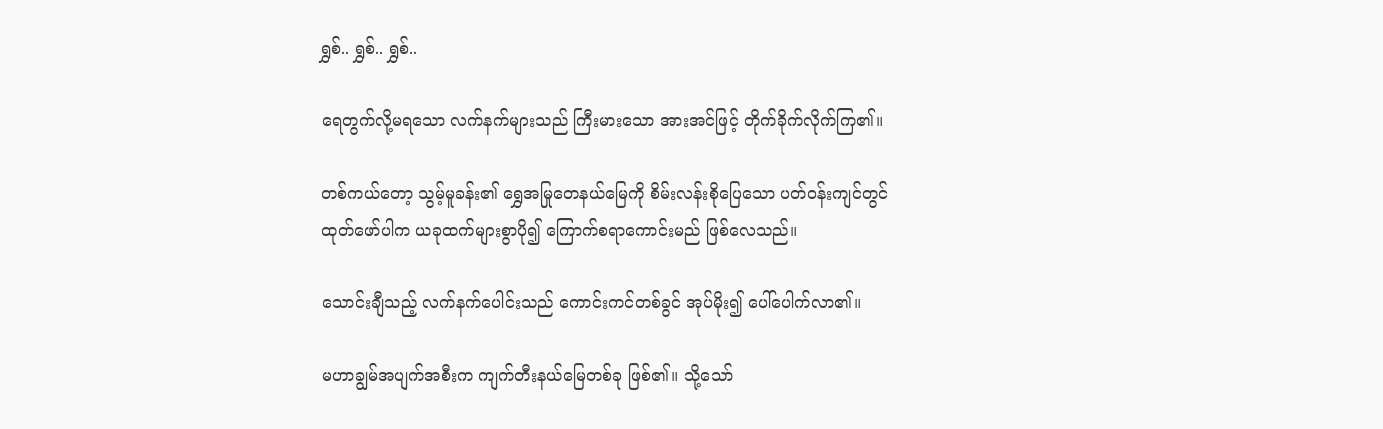ရွှစ်.. ရွှစ်.. ရွှစ်..

ရေတွက်လို့မရသော လက်နက်များသည် ကြီးမားသော အားအင်ဖြင့် တိုက်ခိုက်လိုက်ကြ၏။

တစ်ကယ်တော့ သွမ့်မူခန်း၏ ရွှေအမြုတေနယ်မြေကို စိမ်းလန်းစိုပြေသော ပတ်ဝန်းကျင်တွင် ထုတ်ဖော်ပါက ယခုထက်များစွာပို၍ ကြောက်စရာကောင်းမည် ဖြစ်လေသည်။

သောင်းချီသည့် လက်နက်ပေါင်းသည် ကောင်းကင်တစ်ခွင် အုပ်မိုး၍ ပေါ်ပေါက်လာ၏။

မဟာချွမ်အပျက်အစီးက ကျက်တီးနယ်မြေတစ်ခု ဖြစ်၏။ သို့သော်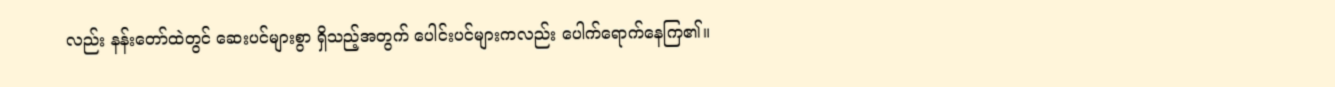လည်း နန်းတော်ထဲတွင် ဆေးပင်များစွာ ရှိသည့်အတွက် ပေါင်းပင်များကလည်း ပေါက်ရောက်နေကြ၏။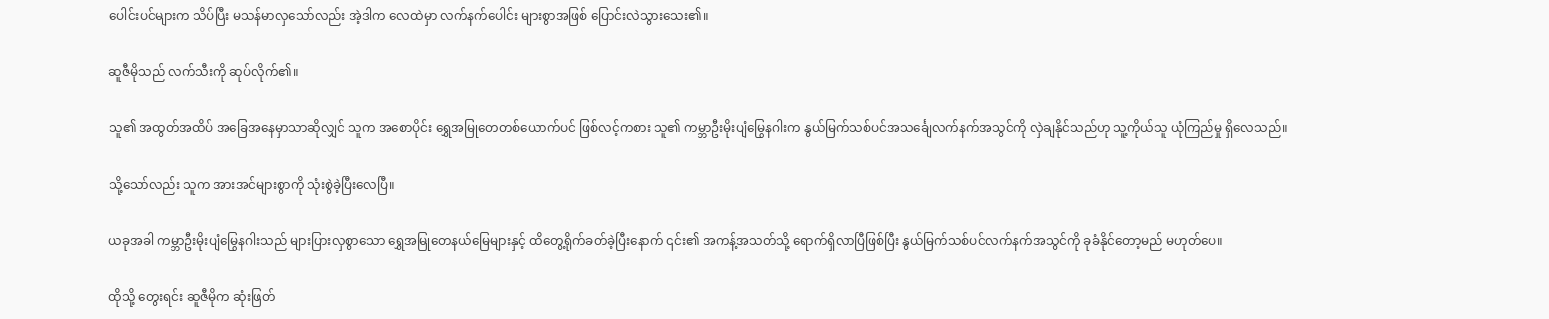ပေါင်းပင်များက သိပ်ပြီး မသန်မာလှသော်လည်း အဲ့ဒါက လေထဲမှာ လက်နက်ပေါင်း များစွာအဖြစ် ပြောင်းလဲသွားသေး၏။

ဆူဇီမိုသည် လက်သီးကို ဆုပ်လိုက်၏။

သူ၏ အထွတ်အထိပ် အခြေအနေမှာသာဆိုလျှင် သူက အစောပိုင်း ရွှေအမြုတေတစ်ယောက်ပင် ဖြစ်လင့်ကစား သူ၏ ကမ္ဘာဦးမိုးပျံမြွေနဂါးက နွယ်မြက်သစ်ပင်အသင်္ချေလက်နက်အသွင်ကို လှဲချနိုင်သည်ဟု သူ့ကိုယ်သူ ယုံကြည်မှု ရှိလေသည်။

သို့သော်လည်း သူက အားအင်များစွာကို သုံးစွဲခဲ့ပြီးလေပြီ။

ယခုအခါ ကမ္ဘာဦးမိုးပျံမြွေနဂါးသည် များပြားလှစွာသော ရွှေအမြုတေနယ်မြေများနှင့် ထိတွေ့ရိုက်ခတ်ခဲ့ပြီးနောက် ၎င်း၏ အကန့်အသတ်သို့ ရောက်ရှိလာပြီဖြစ်ပြီး နွယ်မြက်သစ်ပင်လက်နက်အသွင်ကို ခုခံနိုင်တော့မည် မဟုတ်ပေ။

ထိုသို့ တွေးရင်း ဆူဇီမိုက ဆုံးဖြတ်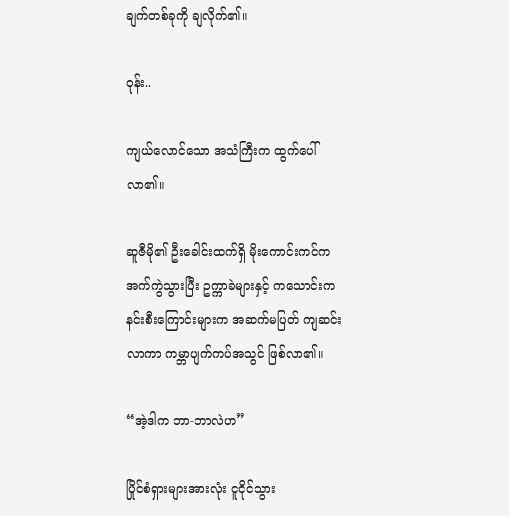ချက်တစ်ခုကို ချလိုက်၏။

ဝုန်း..

ကျယ်လောင်သော အသံကြီးက ထွက်ပေါ်လာ၏။

ဆူဇီမို၏ ဦးခေါင်းထက်ရှိ မိုးကောင်းကင်က အက်ကွဲသွားပြီး ဥက္ကာခဲများနှင့် ကသောင်းကနင်းစီးကြောင်းများက အဆက်မပြတ် ကျဆင်းလာကာ ကမ္ဘာပျက်ကပ်အသွင် ဖြစ်လာ၏။

“အဲ့ဒါက ဘာ-ဘာလဲဟ”

ပြိုင်စံရှားများအားလုံး ငူငိုင်သွား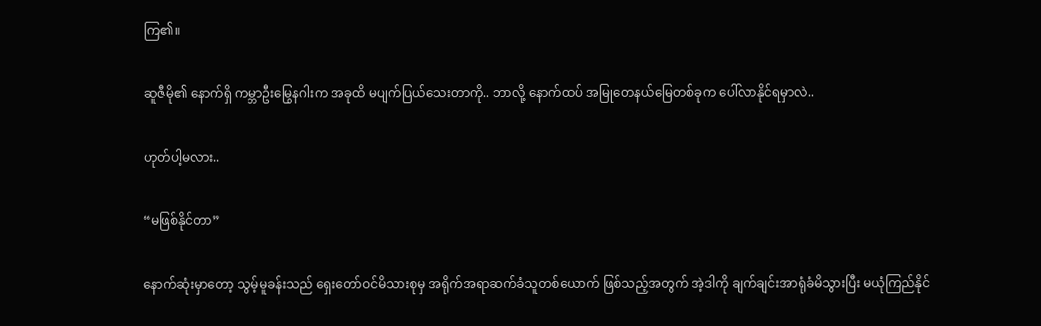ကြ၏။

ဆူဇီမို၏ နောက်ရှိ ကမ္ဘာဦးမြွေနဂါးက အခုထိ မပျက်ပြယ်သေးတာကို.. ဘာလို့ နောက်ထပ် အမြုတေနယ်မြေတစ်ခုက ပေါ်လာနိုင်ရမှာလဲ..

ဟုတ်ပါ့မလား..

“မဖြစ်နိုင်တာ”

နောက်ဆုံးမှာတော့ သွမ့်မူခန်းသည် ရှေးတော်ဝင်မိသားစုမှ အရိုက်အရာဆက်ခံသူတစ်ယောက် ဖြစ်သည့်အတွက် အဲ့ဒါကို ချက်ချင်းအာရုံခံမိသွားပြီး မယုံကြည်နိုင်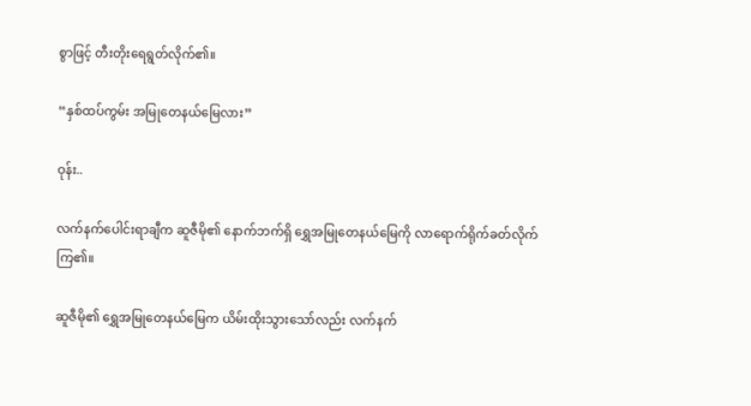စွာဖြင့် တီးတိုးရေရွတ်လိုက်၏။

“နှစ်ထပ်ကွမ်း အမြုတေနယ်မြေလား”

ဝုန်း..

လက်နက်ပေါင်းရာချီက ဆူဇီမို၏ နောက်ဘက်ရှိ ရွှေအမြုတေနယ်မြေကို လာရောက်ရိုက်ခတ်လိုက်ကြ၏။

ဆူဇီမို၏ ရွှေအမြုတေနယ်မြေက ယိမ်းထိုးသွားသော်လည်း လက်နက်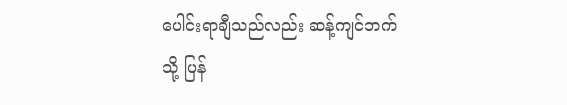ပေါင်းရာချီသည်လည်း ဆန့်ကျင်ဘက်သို့ ပြန်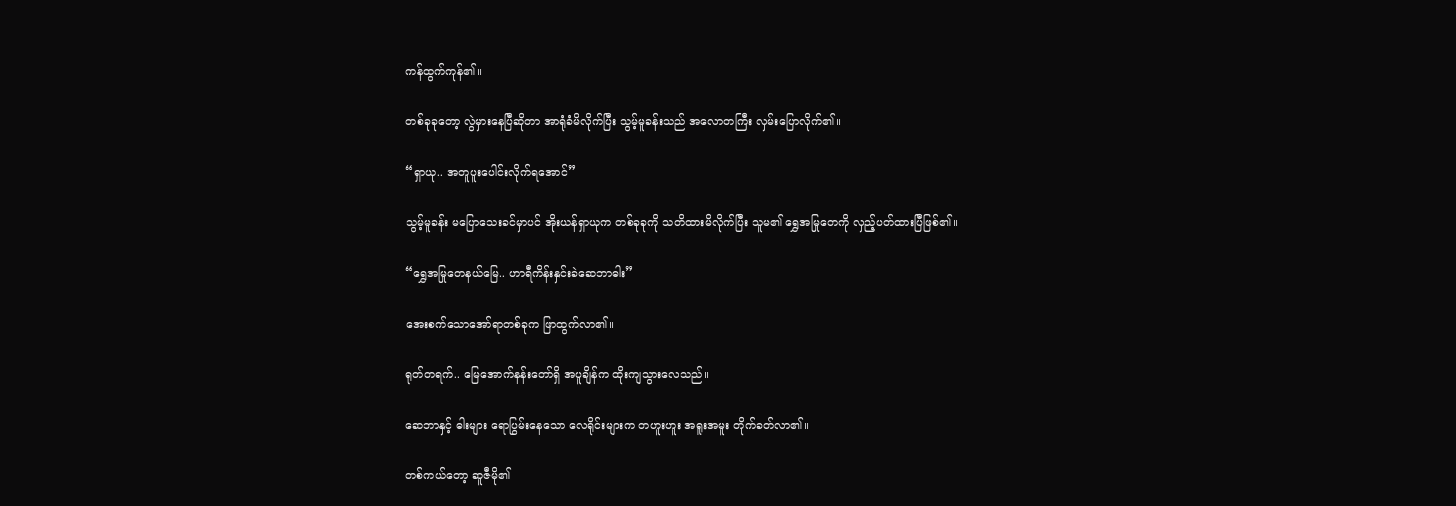ကန်ထွက်ကုန်၏။

တစ်ခုခုတော့ လွဲမှားနေပြီဆိုတာ အာရုံခံမိလိုက်ပြီး သွမ့်မူခန်းသည် အလောတကြီး လှမ်းပြောလိုက်၏။

“ရှာယု.. အတူပူးပေါင်းလိုက်ရအောင်”

သွမ့်မူခန်း မပြောသေးခင်မှာပင် အိုးယန်ရှာယုက တစ်ခုခုကို သတိထားမိလိုက်ပြီး သူမ၏ ရွှေအမြုတေကို လှည့်ပတ်ထားပြီဖြစ်၏။

“ရွှေအမြုတေနယ်မြေ.. ဟာရီကိန်းနှင်းခဲဆေဘာဓါး”

အေးစက်သောအော်ရာတစ်ခုက ဖြာထွက်လာ၏။

ရုတ်တရက်.. မြေအောက်နန်းတော်ရှိ အပူချိန်က ထိုးကျသွားလေသည်။

ဆေဘာနှင့် ဓါးများ ရောပြွမ်းနေသော လေရိုင်းများက တဟူးဟူး အရူးအမူး တိုက်ခတ်လာ၏။

တစ်ကယ်တော့ ဆူဇီမို၏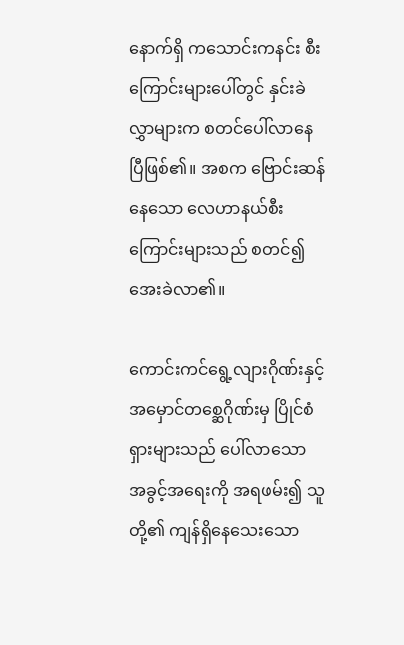နောက်ရှိ ကသောင်းကနင်း စီးကြောင်းများပေါ်တွင် နှင်းခဲလွှာများက စတင်ပေါ်လာနေပြီဖြစ်၏။ အစက ဗြောင်းဆန်နေသော လေဟာနယ်စီးကြောင်းများသည် စတင်၍ အေးခဲလာ၏။

ကောင်းကင်ရွေ့လျားဂိုဏ်းနှင့် အမှောင်တစ္ဆေဂိုဏ်းမှ ပြိုင်စံရှားများသည် ပေါ်လာသော အခွင့်အရေးကို အရဖမ်း၍ သူတို့၏ ကျန်ရှိနေသေးသော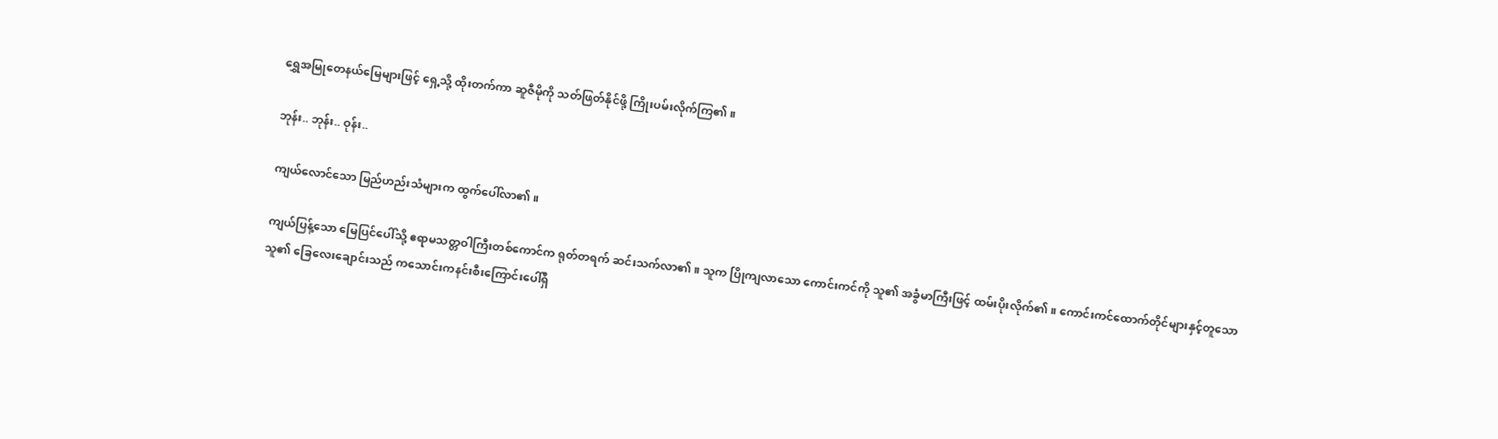ရွှေအမြုတေနယ်မြေများဖြင့် ရှေ့သို့ ထိုးတက်ကာ ဆူဇီမိုကို သတ်ဖြတ်နိုင်ဖို့ ကြိုးပမ်းလိုက်ကြ၏။

ဘုန်း.. ဘုန်း.. ဝုန်း..

ကျယ်လောင်သော မြည်ဟည်းသံများက ထွက်ပေါ်လာ၏။

ကျယ်ပြန့်သော မြေပြင်ပေါ်သို့ ဧရာမသတ္တဝါကြီးတစ်ကောင်က ရုတ်တရက် ဆင်းသက်လာ၏။ သူက ပြိုကျလာသော ကောင်းကင်ကို သူ၏ အခွံမာကြီးဖြင့် ထမ်းပိုးလိုက်၏။ ကောင်းကင်ထောက်တိုင်များနှင့်တူသော သူ၏ ခြေလေးချောင်းသည် ကသောင်းကနင်းစီးကြောင်းပေါ်ရှိ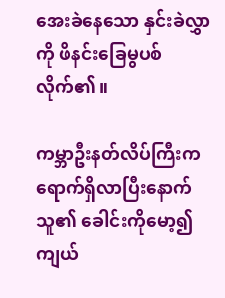အေးခဲနေသော နှင်းခဲလွှာကို ဖိနင်းခြေမွပစ်လိုက်၏။

ကမ္ဘာဦးနတ်လိပ်ကြီးက ရောက်ရှိလာပြီးနောက် သူ၏ ခေါင်းကိုမော့၍ ကျယ်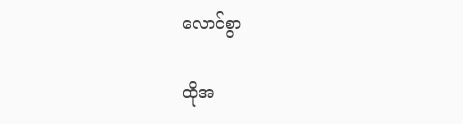လောင်စွာ

ထိုအ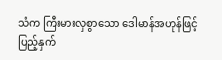သံက ကြီးမားလှစွာသော ဒေါမာန်အဟုန်ဖြင့် ပြည့်နှက်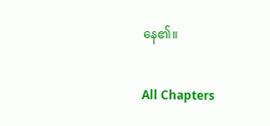နေ၏။

All Chapters